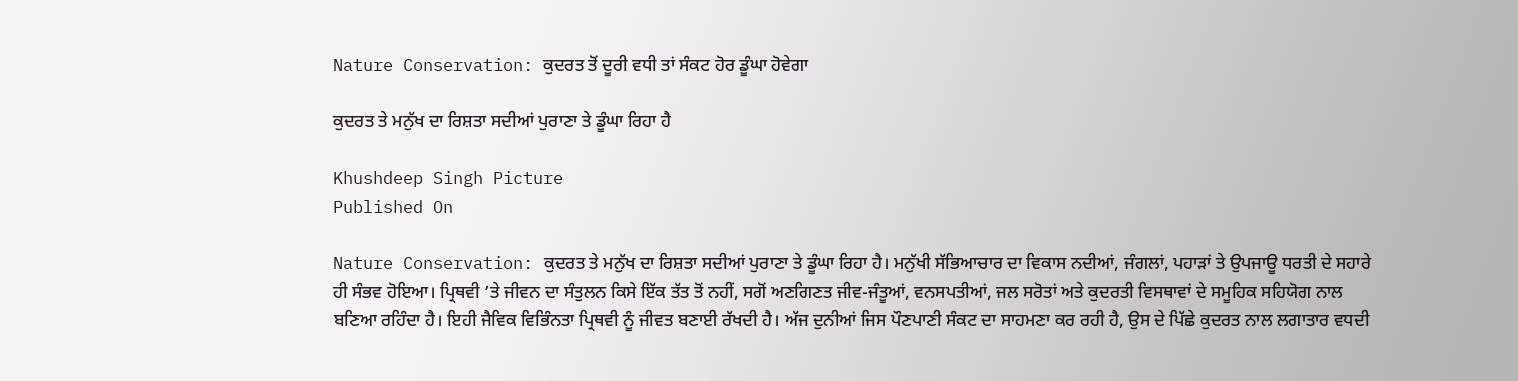Nature Conservation: ਕੁਦਰਤ ਤੋਂ ਦੂਰੀ ਵਧੀ ਤਾਂ ਸੰਕਟ ਹੋਰ ਡੂੰਘਾ ਹੋਵੇਗਾ

ਕੁਦਰਤ ਤੇ ਮਨੁੱਖ ਦਾ ਰਿਸ਼ਤਾ ਸਦੀਆਂ ਪੁਰਾਣਾ ਤੇ ਡੂੰਘਾ ਰਿਹਾ ਹੈ

Khushdeep Singh Picture
Published On

Nature Conservation: ਕੁਦਰਤ ਤੇ ਮਨੁੱਖ ਦਾ ਰਿਸ਼ਤਾ ਸਦੀਆਂ ਪੁਰਾਣਾ ਤੇ ਡੂੰਘਾ ਰਿਹਾ ਹੈ। ਮਨੁੱਖੀ ਸੱਭਿਆਚਾਰ ਦਾ ਵਿਕਾਸ ਨਦੀਆਂ, ਜੰਗਲਾਂ, ਪਹਾੜਾਂ ਤੇ ਉਪਜਾਊ ਧਰਤੀ ਦੇ ਸਹਾਰੇ ਹੀ ਸੰਭਵ ਹੋਇਆ। ਪ੍ਰਿਥਵੀ ’ਤੇ ਜੀਵਨ ਦਾ ਸੰਤੁਲਨ ਕਿਸੇ ਇੱਕ ਤੱਤ ਤੋਂ ਨਹੀਂ, ਸਗੋਂ ਅਣਗਿਣਤ ਜੀਵ-ਜੰਤੂਆਂ, ਵਨਸਪਤੀਆਂ, ਜਲ ਸਰੋਤਾਂ ਅਤੇ ਕੁਦਰਤੀ ਵਿਸਥਾਵਾਂ ਦੇ ਸਮੂਹਿਕ ਸਹਿਯੋਗ ਨਾਲ ਬਣਿਆ ਰਹਿੰਦਾ ਹੈ। ਇਹੀ ਜੈਵਿਕ ਵਿਭਿੰਨਤਾ ਪ੍ਰਿਥਵੀ ਨੂੰ ਜੀਵਤ ਬਣਾਈ ਰੱਖਦੀ ਹੈ। ਅੱਜ ਦੁਨੀਆਂ ਜਿਸ ਪੌਣਪਾਣੀ ਸੰਕਟ ਦਾ ਸਾਹਮਣਾ ਕਰ ਰਹੀ ਹੈ, ਉਸ ਦੇ ਪਿੱਛੇ ਕੁਦਰਤ ਨਾਲ ਲਗਾਤਾਰ ਵਧਦੀ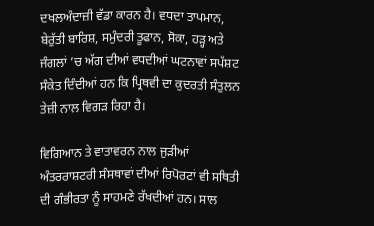ਦਖਲਅੰਦਾਜ਼ੀ ਵੱਡਾ ਕਾਰਨ ਹੈ। ਵਧਦਾ ਤਾਪਮਾਨ, ਬੇਰੁੱਤੀ ਬਾਰਿਸ਼, ਸਮੁੰਦਰੀ ਤੂਫਾਨ, ਸੋਕਾ, ਹੜ੍ਹ ਅਤੇ ਜੰਗਲਾਂ ’ਚ ਅੱਗ ਦੀਆਂ ਵਧਦੀਆਂ ਘਟਨਾਵਾਂ ਸਪੱਸ਼ਟ ਸੰਕੇਤ ਦਿੰਦੀਆਂ ਹਨ ਕਿ ਪ੍ਰਿਥਵੀ ਦਾ ਕੁਦਰਤੀ ਸੰਤੁਲਨ ਤੇਜ਼ੀ ਨਾਲ ਵਿਗੜ ਰਿਹਾ ਹੈ।

ਵਿਗਿਆਨ ਤੇ ਵਾਤਾਵਰਨ ਨਾਲ ਜੁੜੀਆਂ ਅੰਤਰਰਾਸ਼ਟਰੀ ਸੰਸਥਾਵਾਂ ਦੀਆਂ ਰਿਪੋਰਟਾਂ ਵੀ ਸਥਿਤੀ ਦੀ ਗੰਭੀਰਤਾ ਨੂੰ ਸਾਹਮਣੇ ਰੱਖਦੀਆਂ ਹਨ। ਸਾਲ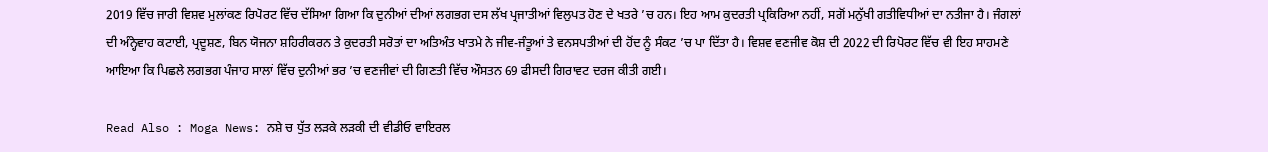2019 ਵਿੱਚ ਜਾਰੀ ਵਿਸ਼ਵ ਮੁਲਾਂਕਣ ਰਿਪੋਰਟ ਵਿੱਚ ਦੱਸਿਆ ਗਿਆ ਕਿ ਦੁਨੀਆਂ ਦੀਆਂ ਲਗਭਗ ਦਸ ਲੱਖ ਪ੍ਰਜਾਤੀਆਂ ਵਿਲੁਪਤ ਹੋਣ ਦੇ ਖਤਰੇ ’ਚ ਹਨ। ਇਹ ਆਮ ਕੁਦਰਤੀ ਪ੍ਰਕਿਰਿਆ ਨਹੀਂ, ਸਗੋਂ ਮਨੁੱਖੀ ਗਤੀਵਿਧੀਆਂ ਦਾ ਨਤੀਜਾ ਹੈ। ਜੰਗਲਾਂ ਦੀ ਅੰਨ੍ਹੇਵਾਹ ਕਟਾਈ, ਪ੍ਰਦੂਸ਼ਣ, ਬਿਨ ਯੋਜਨਾ ਸ਼ਹਿਰੀਕਰਨ ਤੇ ਕੁਦਰਤੀ ਸਰੋਤਾਂ ਦਾ ਅਤਿਅੰਤ ਖਾਤਮੇ ਨੇ ਜੀਵ-ਜੰਤੂਆਂ ਤੇ ਵਨਸਪਤੀਆਂ ਦੀ ਹੋਂਦ ਨੂੰ ਸੰਕਟ ’ਚ ਪਾ ਦਿੱਤਾ ਹੈ। ਵਿਸ਼ਵ ਵਣਜੀਵ ਕੋਸ਼ ਦੀ 2022 ਦੀ ਰਿਪੋਰਟ ਵਿੱਚ ਵੀ ਇਹ ਸਾਹਮਣੇ ਆਇਆ ਕਿ ਪਿਛਲੇ ਲਗਭਗ ਪੰਜਾਹ ਸਾਲਾਂ ਵਿੱਚ ਦੁਨੀਆਂ ਭਰ ’ਚ ਵਣਜੀਵਾਂ ਦੀ ਗਿਣਤੀ ਵਿੱਚ ਔਸਤਨ 69 ਫੀਸਦੀ ਗਿਰਾਵਟ ਦਰਜ ਕੀਤੀ ਗਈ।

Read Also : Moga News: ਨਸ਼ੇ ਚ ਧੁੱਤ ਲੜਕੇ ਲੜਕੀ ਦੀ ਵੀਡੀਓ ਵਾਇਰਲ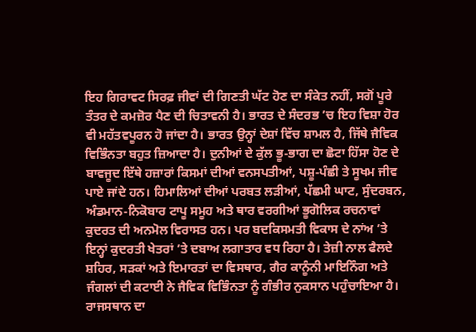ਇਹ ਗਿਰਾਵਟ ਸਿਰਫ਼ ਜੀਵਾਂ ਦੀ ਗਿਣਤੀ ਘੱਟ ਹੋਣ ਦਾ ਸੰਕੇਤ ਨਹੀਂ, ਸਗੋਂ ਪੂਰੇ ਤੰਤਰ ਦੇ ਕਮਜ਼ੋਰ ਪੈਣ ਦੀ ਚਿਤਾਵਨੀ ਹੈ। ਭਾਰਤ ਦੇ ਸੰਦਰਭ ’ਚ ਇਹ ਵਿਸ਼ਾ ਹੋਰ ਵੀ ਮਹੱਤਵਪੂਰਨ ਹੋ ਜਾਂਦਾ ਹੈ। ਭਾਰਤ ਉਨ੍ਹਾਂ ਦੇਸ਼ਾਂ ਵਿੱਚ ਸ਼ਾਮਲ ਹੈ, ਜਿੱਥੇ ਜੈਵਿਕ ਵਿਭਿੰਨਤਾ ਬਹੁਤ ਜ਼ਿਆਦਾ ਹੈ। ਦੁਨੀਆਂ ਦੇ ਕੁੱਲ ਭੂ-ਭਾਗ ਦਾ ਛੋਟਾ ਹਿੱਸਾ ਹੋਣ ਦੇ ਬਾਵਜੂਦ ਇੱਥੇ ਹਜ਼ਾਰਾਂ ਕਿਸਮਾਂ ਦੀਆਂ ਵਨਸਪਤੀਆਂ, ਪਸ਼ੂ-ਪੰਛੀ ਤੇ ਸੂਖਮ ਜੀਵ ਪਾਏ ਜਾਂਦੇ ਹਨ। ਹਿਮਾਲਿਆਂ ਦੀਆਂ ਪਰਬਤ ਲੜੀਆਂ, ਪੱਛਮੀ ਘਾਟ, ਸੁੰਦਰਬਨ, ਅੰਡਮਾਨ-ਨਿਕੋਬਾਰ ਟਾਪੂ ਸਮੂਹ ਅਤੇ ਥਾਰ ਵਰਗੀਆਂ ਭੂਗੋਲਿਕ ਰਚਨਾਵਾਂ ਕੁਦਰਤ ਦੀ ਅਨਮੋਲ ਵਿਰਾਸਤ ਹਨ। ਪਰ ਬਦਕਿਸਮਤੀ ਵਿਕਾਸ ਦੇ ਨਾਂਅ ’ਤੇ ਇਨ੍ਹਾਂ ਕੁਦਰਤੀ ਖੇਤਰਾਂ ’ਤੇ ਦਬਾਅ ਲਗਾਤਾਰ ਵਧ ਰਿਹਾ ਹੈ। ਤੇਜ਼ੀ ਨਾਲ ਫੈਲਦੇ ਸ਼ਹਿਰ, ਸੜਕਾਂ ਅਤੇ ਇਮਾਰਤਾਂ ਦਾ ਵਿਸਥਾਰ, ਗੈਰ ਕਾਨੂੰਨੀ ਮਾਇਨਿੰਗ ਅਤੇ ਜੰਗਲਾਂ ਦੀ ਕਟਾਈ ਨੇ ਜੈਵਿਕ ਵਿਭਿੰਨਤਾ ਨੂੰ ਗੰਭੀਰ ਨੁਕਸਾਨ ਪਹੁੰਚਾਇਆ ਹੈ। ਰਾਜਸਥਾਨ ਦਾ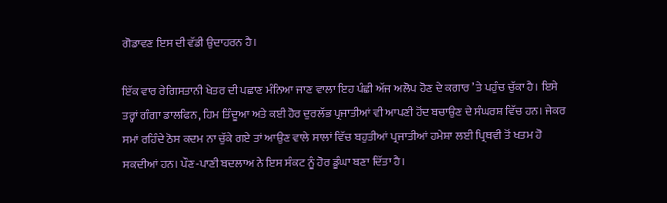ਗੋਡਾਵਣ ਇਸ ਦੀ ਵੱਡੀ ਉਦਾਹਰਨ ਹੈ।

ਇੱਕ ਵਾਰ ਰੇਗਿਸਤਾਨੀ ਖੇਤਰ ਦੀ ਪਛਾਣ ਮੰਨਿਆ ਜਾਣ ਵਾਲਾ ਇਹ ਪੰਛੀ ਅੱਜ ਅਲੋਪ ਹੋਣ ਦੇ ਕਗਾਰ ’ਤੇ ਪਹੁੰਚ ਚੁੱਕਾ ਹੈ। ਇਸੇ ਤਰ੍ਹਾਂ ਗੰਗਾ ਡਾਲਫਿਨ, ਹਿਮ ਤਿੰਦੂਆ ਅਤੇ ਕਈ ਹੋਰ ਦੁਰਲੱਭ ਪ੍ਰਜਾਤੀਆਂ ਵੀ ਆਪਣੀ ਹੋਂਦ ਬਚਾਉਣ ਦੇ ਸੰਘਰਸ਼ ਵਿੱਚ ਹਨ। ਜੇਕਰ ਸਮਾਂ ਰਹਿੰਦੇ ਠੋਸ ਕਦਮ ਨਾ ਚੁੱਕੇ ਗਏ ਤਾਂ ਆਉਣ ਵਾਲੇ ਸਾਲਾਂ ਵਿੱਚ ਬਹੁਤੀਆਂ ਪ੍ਰਜਾਤੀਆਂ ਹਮੇਸ਼ਾ ਲਈ ਪ੍ਰਿਥਵੀ ਤੋਂ ਖਤਮ ਹੋ ਸਕਦੀਆਂ ਹਨ। ਪੌਣ-ਪਾਣੀ ਬਦਲਾਅ ਨੇ ਇਸ ਸੰਕਟ ਨੂੰ ਹੋਰ ਡੂੰਘਾ ਬਣਾ ਦਿੱਤਾ ਹੈ।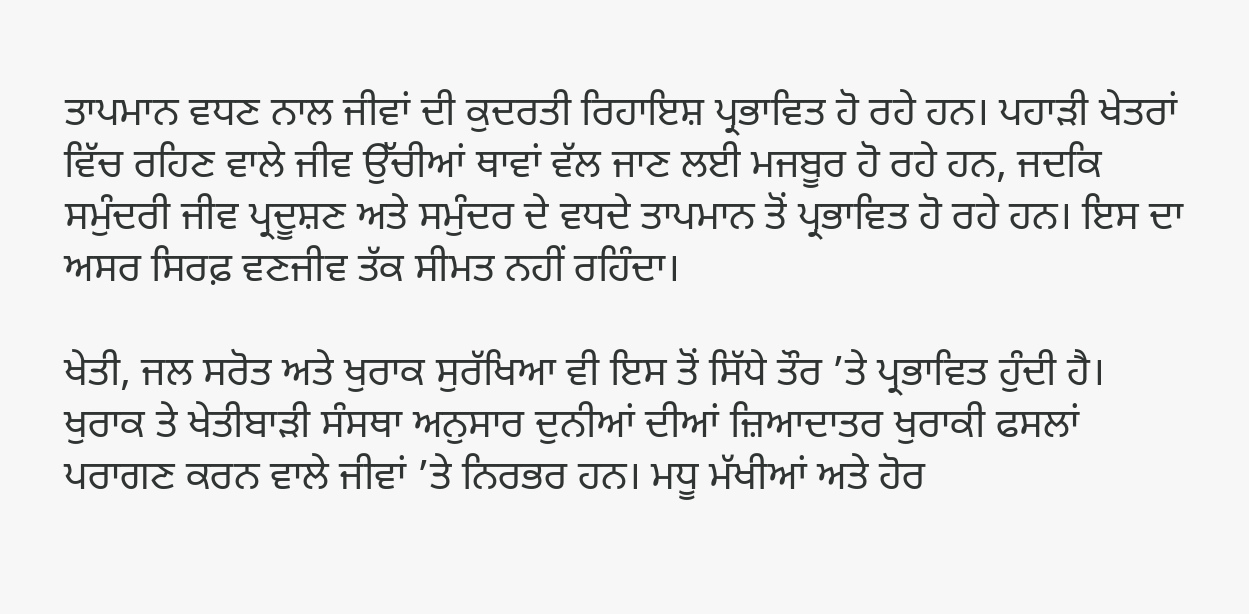ਤਾਪਮਾਨ ਵਧਣ ਨਾਲ ਜੀਵਾਂ ਦੀ ਕੁਦਰਤੀ ਰਿਹਾਇਸ਼ ਪ੍ਰਭਾਵਿਤ ਹੋ ਰਹੇ ਹਨ। ਪਹਾੜੀ ਖੇਤਰਾਂ ਵਿੱਚ ਰਹਿਣ ਵਾਲੇ ਜੀਵ ਉੱਚੀਆਂ ਥਾਵਾਂ ਵੱਲ ਜਾਣ ਲਈ ਮਜਬੂਰ ਹੋ ਰਹੇ ਹਨ, ਜਦਕਿ ਸਮੁੰਦਰੀ ਜੀਵ ਪ੍ਰਦੂਸ਼ਣ ਅਤੇ ਸਮੁੰਦਰ ਦੇ ਵਧਦੇ ਤਾਪਮਾਨ ਤੋਂ ਪ੍ਰਭਾਵਿਤ ਹੋ ਰਹੇ ਹਨ। ਇਸ ਦਾ ਅਸਰ ਸਿਰਫ਼ ਵਣਜੀਵ ਤੱਕ ਸੀਮਤ ਨਹੀਂ ਰਹਿੰਦਾ।

ਖੇਤੀ, ਜਲ ਸਰੋਤ ਅਤੇ ਖੁਰਾਕ ਸੁਰੱਖਿਆ ਵੀ ਇਸ ਤੋਂ ਸਿੱਧੇ ਤੌਰ ’ਤੇ ਪ੍ਰਭਾਵਿਤ ਹੁੰਦੀ ਹੈ। ਖੁਰਾਕ ਤੇ ਖੇਤੀਬਾੜੀ ਸੰਸਥਾ ਅਨੁਸਾਰ ਦੁਨੀਆਂ ਦੀਆਂ ਜ਼ਿਆਦਾਤਰ ਖੁਰਾਕੀ ਫਸਲਾਂ ਪਰਾਗਣ ਕਰਨ ਵਾਲੇ ਜੀਵਾਂ ’ਤੇ ਨਿਰਭਰ ਹਨ। ਮਧੂ ਮੱਖੀਆਂ ਅਤੇ ਹੋਰ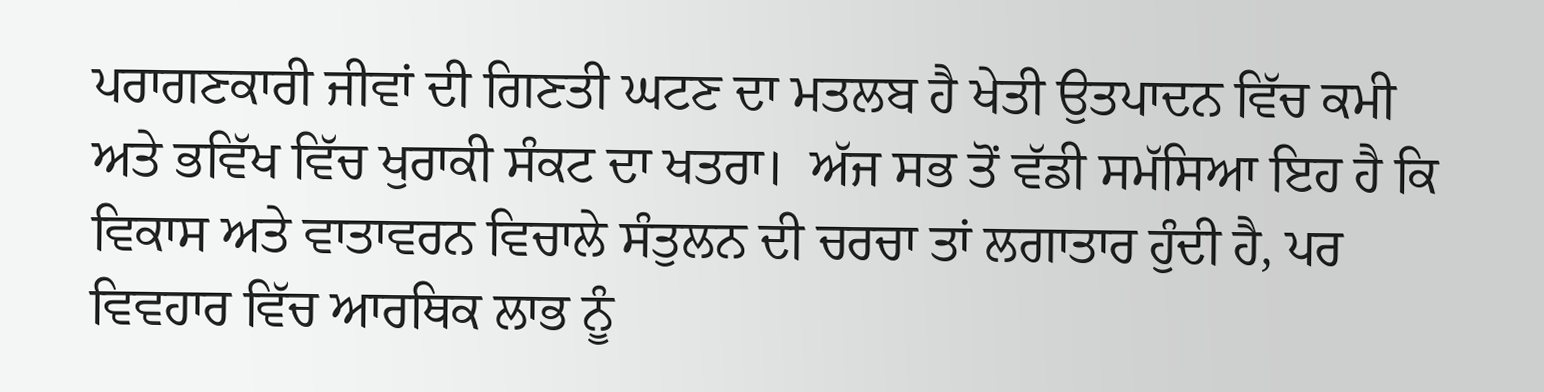ਪਰਾਗਣਕਾਰੀ ਜੀਵਾਂ ਦੀ ਗਿਣਤੀ ਘਟਣ ਦਾ ਮਤਲਬ ਹੈ ਖੇਤੀ ਉਤਪਾਦਨ ਵਿੱਚ ਕਮੀ ਅਤੇ ਭਵਿੱਖ ਵਿੱਚ ਖੁਰਾਕੀ ਸੰਕਟ ਦਾ ਖਤਰਾ।  ਅੱਜ ਸਭ ਤੋਂ ਵੱਡੀ ਸਮੱਸਿਆ ਇਹ ਹੈ ਕਿ ਵਿਕਾਸ ਅਤੇ ਵਾਤਾਵਰਨ ਵਿਚਾਲੇ ਸੰਤੁਲਨ ਦੀ ਚਰਚਾ ਤਾਂ ਲਗਾਤਾਰ ਹੁੰਦੀ ਹੈ, ਪਰ ਵਿਵਹਾਰ ਵਿੱਚ ਆਰਥਿਕ ਲਾਭ ਨੂੰ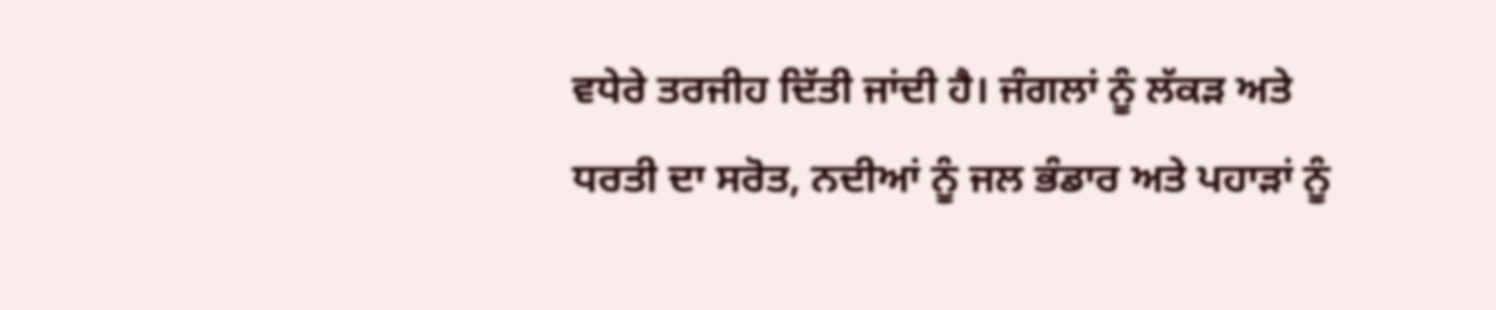ਵਧੇਰੇ ਤਰਜੀਹ ਦਿੱਤੀ ਜਾਂਦੀ ਹੈ। ਜੰਗਲਾਂ ਨੂੰ ਲੱਕੜ ਅਤੇ ਧਰਤੀ ਦਾ ਸਰੋਤ, ਨਦੀਆਂ ਨੂੰ ਜਲ ਭੰਡਾਰ ਅਤੇ ਪਹਾੜਾਂ ਨੂੰ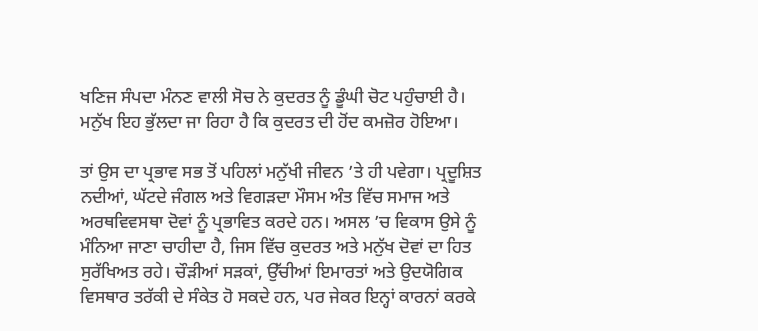ਖਣਿਜ ਸੰਪਦਾ ਮੰਨਣ ਵਾਲੀ ਸੋਚ ਨੇ ਕੁਦਰਤ ਨੂੰ ਡੂੰਘੀ ਚੋਟ ਪਹੁੰਚਾਈ ਹੈ। ਮਨੁੱਖ ਇਹ ਭੁੱਲਦਾ ਜਾ ਰਿਹਾ ਹੈ ਕਿ ਕੁਦਰਤ ਦੀ ਹੋਂਦ ਕਮਜ਼ੋਰ ਹੋਇਆ।

ਤਾਂ ਉਸ ਦਾ ਪ੍ਰਭਾਵ ਸਭ ਤੋਂ ਪਹਿਲਾਂ ਮਨੁੱਖੀ ਜੀਵਨ ’ਤੇ ਹੀ ਪਵੇਗਾ। ਪ੍ਰਦੂਸ਼ਿਤ ਨਦੀਆਂ, ਘੱਟਦੇ ਜੰਗਲ ਅਤੇ ਵਿਗੜਦਾ ਮੌਸਮ ਅੰਤ ਵਿੱਚ ਸਮਾਜ ਅਤੇ ਅਰਥਵਿਵਸਥਾ ਦੋਵਾਂ ਨੂੰ ਪ੍ਰਭਾਵਿਤ ਕਰਦੇ ਹਨ। ਅਸਲ ’ਚ ਵਿਕਾਸ ਉਸੇ ਨੂੰ ਮੰਨਿਆ ਜਾਣਾ ਚਾਹੀਦਾ ਹੈ, ਜਿਸ ਵਿੱਚ ਕੁਦਰਤ ਅਤੇ ਮਨੁੱਖ ਦੋਵਾਂ ਦਾ ਹਿਤ ਸੁਰੱਖਿਅਤ ਰਹੇ। ਚੌੜੀਆਂ ਸੜਕਾਂ, ਉੱਚੀਆਂ ਇਮਾਰਤਾਂ ਅਤੇ ਉਦਯੋਗਿਕ ਵਿਸਥਾਰ ਤਰੱਕੀ ਦੇ ਸੰਕੇਤ ਹੋ ਸਕਦੇ ਹਨ, ਪਰ ਜੇਕਰ ਇਨ੍ਹਾਂ ਕਾਰਨਾਂ ਕਰਕੇ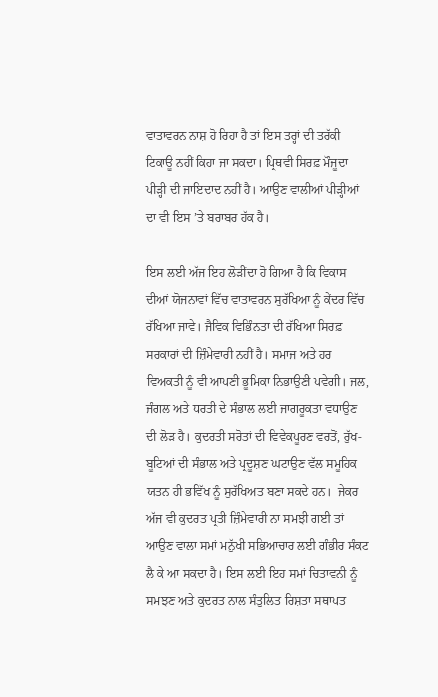ਵਾਤਾਵਰਨ ਨਾਸ਼ ਹੋ ਰਿਹਾ ਹੈ ਤਾਂ ਇਸ ਤਰ੍ਹਾਂ ਦੀ ਤਰੱਕੀ ਟਿਕਾਊ ਨਹੀਂ ਕਿਹਾ ਜਾ ਸਕਦਾ। ਪ੍ਰਿਥਵੀ ਸਿਰਫ਼ ਮੌਜੂਦਾ ਪੀੜ੍ਹੀ ਦੀ ਜਾਇਦਾਦ ਨਹੀਂ ਹੈ। ਆਉਣ ਵਾਲੀਆਂ ਪੀੜ੍ਹੀਆਂ ਦਾ ਵੀ ਇਸ ’ਤੇ ਬਰਾਬਰ ਹੱਕ ਹੈ।

ਇਸ ਲਈ ਅੱਜ ਇਹ ਲੋੜੀਂਦਾ ਹੋ ਗਿਆ ਹੈ ਕਿ ਵਿਕਾਸ ਦੀਆਂ ਯੋਜਨਾਵਾਂ ਵਿੱਚ ਵਾਤਾਵਰਨ ਸੁਰੱਖਿਆ ਨੂੰ ਕੇਂਦਰ ਵਿੱਚ ਰੱਖਿਆ ਜਾਵੇ। ਜੈਵਿਕ ਵਿਭਿੰਨਤਾ ਦੀ ਰੱਖਿਆ ਸਿਰਫ਼ ਸਰਕਾਰਾਂ ਦੀ ਜ਼ਿੰਮੇਵਾਰੀ ਨਹੀਂ ਹੈ। ਸਮਾਜ ਅਤੇ ਹਰ ਵਿਅਕਤੀ ਨੂੰ ਵੀ ਆਪਣੀ ਭੂਮਿਕਾ ਨਿਭਾਉਣੀ ਪਵੇਗੀ। ਜਲ, ਜੰਗਲ ਅਤੇ ਧਰਤੀ ਦੇ ਸੰਭਾਲ ਲਈ ਜਾਗਰੂਕਤਾ ਵਧਾਉਣ ਦੀ ਲੋੜ ਹੈ। ਕੁਦਰਤੀ ਸਰੋਤਾਂ ਦੀ ਵਿਵੇਕਪੂਰਣ ਵਰਤੋਂ, ਰੁੱਖ-ਬੂਟਿਆਂ ਦੀ ਸੰਭਾਲ ਅਤੇ ਪ੍ਰਦੂਸ਼ਣ ਘਟਾਉਣ ਵੱਲ ਸਮੂਹਿਕ ਯਤਨ ਹੀ ਭਵਿੱਖ ਨੂੰ ਸੁਰੱਖਿਅਤ ਬਣਾ ਸਕਦੇ ਹਨ।  ਜੇਕਰ ਅੱਜ ਵੀ ਕੁਦਰਤ ਪ੍ਰਤੀ ਜ਼ਿੰਮੇਵਾਰੀ ਨਾ ਸਮਝੀ ਗਈ ਤਾਂ ਆਉਣ ਵਾਲਾ ਸਮਾਂ ਮਨੁੱਖੀ ਸਭਿਆਚਾਰ ਲਈ ਗੰਭੀਰ ਸੰਕਟ ਲੈ ਕੇ ਆ ਸਕਦਾ ਹੈ। ਇਸ ਲਈ ਇਹ ਸਮਾਂ ਚਿਤਾਵਨੀ ਨੂੰ ਸਮਝਣ ਅਤੇ ਕੁਦਰਤ ਨਾਲ ਸੰਤੁਲਿਤ ਰਿਸ਼ਤਾ ਸਥਾਪਤ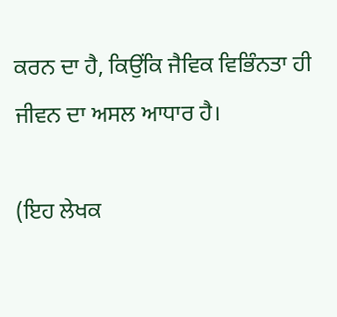ਕਰਨ ਦਾ ਹੈ, ਕਿਉਂਕਿ ਜੈਵਿਕ ਵਿਭਿੰਨਤਾ ਹੀ ਜੀਵਨ ਦਾ ਅਸਲ ਆਧਾਰ ਹੈ।

(ਇਹ ਲੇਖਕ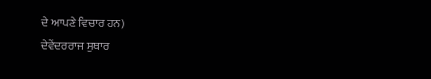ਦੇ ਆਪਣੇ ਵਿਚਾਰ ਹਨ)
ਦੇਵੇਂਦਰਰਾਜ ਸੁਥਾਰ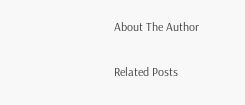About The Author

Related Posts